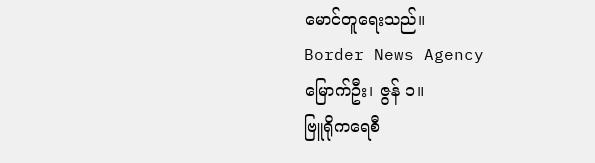မောင်တူရေးသည်။
Border News Agency
မြောက်ဦး၊ ဇွန် ၁။
ဗြူရိုကရေစီ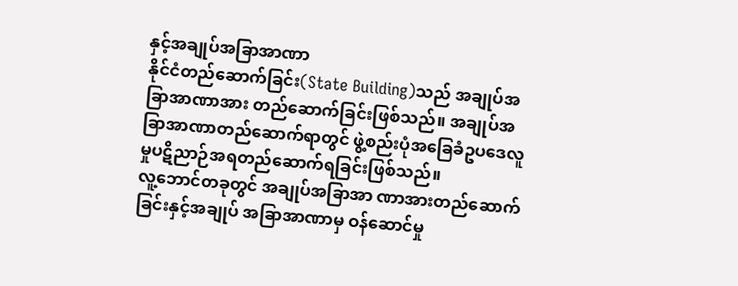နှင့်အချုပ်အခြာအာဏာ
နိုင်ငံတည်ဆောက်ခြင်း(State Building)သည် အချုပ်အခြာအာဏာအား တည်ဆောက်ခြင်းဖြစ်သည်။ အချုပ်အခြာအာဏာတည်ဆောက်ရာတွင် ဖွဲ့စည်းပုံအခြေခံဥပဒေလူမှုပဋိညာဉ်အရတည်ဆောက်ရခြင်းဖြစ်သည်။
လူ့ဘောင်တခုတွင် အချုပ်အခြာအာ ဏာအားတည်ဆောက်ခြင်းနှင့်အချုပ် အခြာအာဏာမှ ဝန်ဆောင်မှု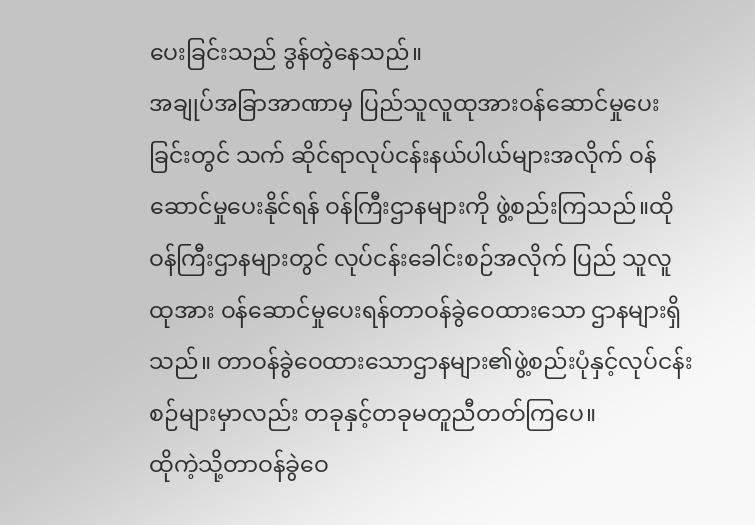ပေးခြင်းသည် ဒွန်တွဲနေသည်။
အချုပ်အခြာအာဏာမှ ပြည်သူလူထုအားဝန်ဆောင်မှုပေးခြင်းတွင် သက် ဆိုင်ရာလုပ်ငန်းနယ်ပါယ်များအလိုက် ဝန်ဆောင်မှုပေးနိုင်ရန် ဝန်ကြီးဌာနများကို ဖွဲ့စည်းကြသည်။ထိုဝန်ကြီးဌာနများတွင် လုပ်ငန်းခေါင်းစဉ်အလိုက် ပြည် သူလူထုအား ဝန်ဆောင်မှုပေးရန်တာဝန်ခွဲဝေထားသော ဌာနများရှိသည်။ တာဝန်ခွဲဝေထားသောဌာနများ၏ဖွဲ့စည်းပုံနှင့်လုပ်ငန်းစဉ်များမှာလည်း တခုနှင့်တခုမတူညီတတ်ကြပေ။
ထိုကဲ့သို့တာဝန်ခွဲဝေ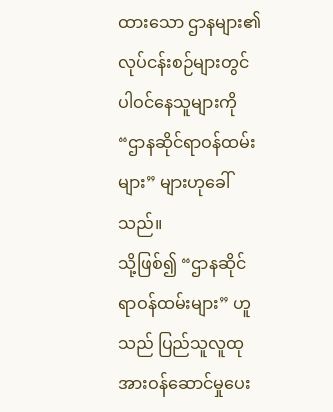ထားသော ဌာနများ၏လုပ်ငန်းစဉ်များတွင် ပါဝင်နေသူများကို “ဌာနဆိုင်ရာဝန်ထမ်းများ” များဟုခေါ်သည်။
သို့ဖြစ်၍ “ဌာနဆိုင်ရာဝန်ထမ်းများ” ဟူ သည် ပြည်သူလူထုအားဝန်ဆောင်မှုပေး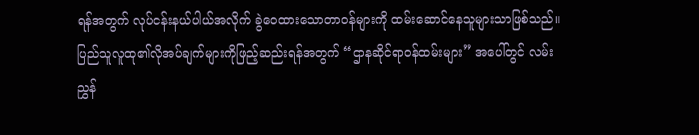ရန်အတွက် လုပ်ငန်းနယ်ပါယ်အလိုက် ခွဲဝေထားသောတာဝန်များကို ထမ်းဆောင်နေသူများသာဖြစ်သည်။
ပြည်သူလူထု၏လိုအပ်ချက်များကိုဖြည့်ဆည်းရန်အတွက် “ဌာနဆိုင်ရာဝန်ထမ်းများ” အပေါ်တွင် လမ်းညွှန်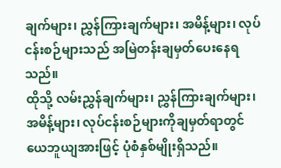ချက်များ၊ ညွှန်ကြားချက်များ၊ အမိန့်များ၊ လုပ်ငန်းစဉ်များသည် အမြဲတန်းချမှတ်ပေးနေရသည်။
ထိုသို့ လမ်းညွှန်ချက်များ၊ ညွှန်ကြားချက်များ၊ အမိန့်များ၊ လုပ်ငန်းစဉ်များကိုချမှတ်ရာတွင် ယေဘူယျအားဖြင့် ပုံစံနှစ်မျိုးရှိသည်။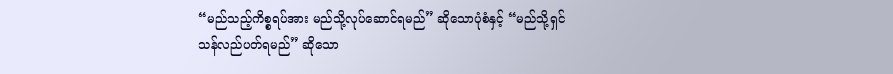“မည်သည့်ကိစ္စရပ်အား မည်သို့လုပ်ဆောင်ရမည်” ဆိုသောပုံစံနှင့် “မည်သို့ရှင်သန်လည်ပတ်ရမည်” ဆိုသော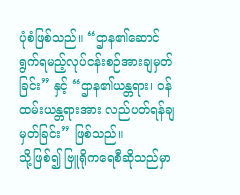ပုံစံဖြစ်သည်။ “ဌာန၏ဆောင်ရွက်ရမည့်လုပ်ငန်းစဉ်အားချမှတ်ခြင်း” နှင့် “ဌာန၏ယန္တရား၊ ဝန်ထမ်းယန္တရားအား လည်ပတ်ရန်ချမှတ်ခြင်း” ဖြစ်သည်။
သို့ဖြစ်၍ ဗြူရိုကရေစီဆိုသည်မှာ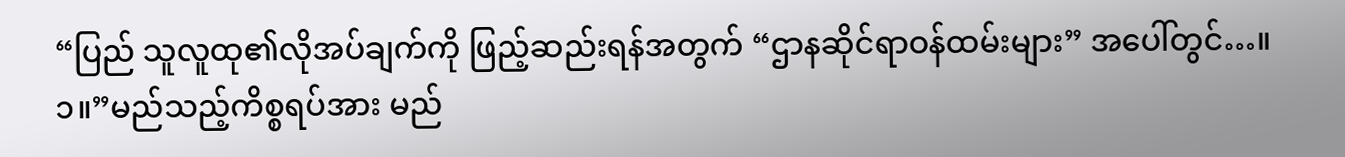“ပြည် သူလူထု၏လိုအပ်ချက်ကို ဖြည့်ဆည်းရန်အတွက် “ဌာနဆိုင်ရာဝန်ထမ်းများ” အပေါ်တွင်…။
၁။”မည်သည့်ကိစ္စရပ်အား မည်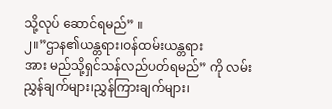သို့လုပ် ဆောင်ရမည်” ။
၂။”ဌာန၏ယန္တရား၊ဝန်ထမ်းယန္တရား
အား မည်သို့ရှင်သန်လည်ပတ်ရမည်” ကို လမ်းညွှန်ချက်များ၊ညွှန်ကြားချက်များ၊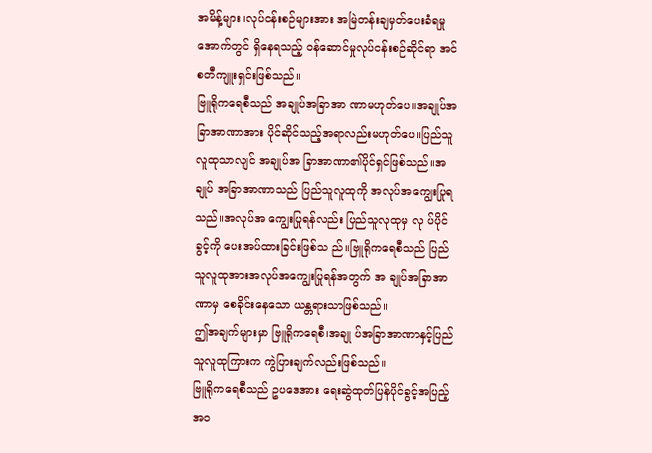အမိန့်များ၊လုပ်ငန်းစဉ်များအား အမြဲတန်းချမှတ်ပေးခံရမှုအောက်တွင် ရှိနေရသည့် ဝန်ဆောင်မှုလုပ်ငန်းစဉ်ဆိုင်ရာ အင်စတီကျူးရှင်းဖြစ်သည်။
ဗြူရိုကရေစီသည် အချုပ်အခြာအာ ဏာမဟုတ်ပေ။အချုပ်အခြာအာဏာအား ပိုင်ဆိုင်သည့်အရာလည်းမဟုတ်ပေ။ပြည်သူလူထုသာလျင် အချုပ်အ ခြာအာဏာ၏ပိုင်ရှင်ဖြစ်သည်။အချုပ် အခြာအာဏာသည် ပြည်သူလူထုကို အလုပ်အကျွေးပြုရသည်။အလုပ်အ ကျွေးပြုရန်လည်း ပြည်သူလုထုမှ လု ပ်ပိုင်ခွင့်ကို ပေးအပ်ထားခြင်းဖြစ်သ ည်။ဗြူရိုကရေစီသည် ပြည်သူလူထုအားအလုပ်အကျွေးပြုရန်အတွက် အ ချုပ်အခြာအာဏာမှ စေခိုင်းနေသော ယန္တရားသာဖြစ်သည်။
ဤအချက်များမှာ ဗြူရိုကရေစီ၊အချု ပ်အခြာအာဏာနှင့်ပြည်သူလူထုကြားက ကွဲပြားချက်လည်းဖြစ်သည်။
ဗြူရိုကရေစီသည် ဥပဒေအား ရေးဆွဲထုတ်ပြန်ပိုင်ခွင့်အပြည့်အဝ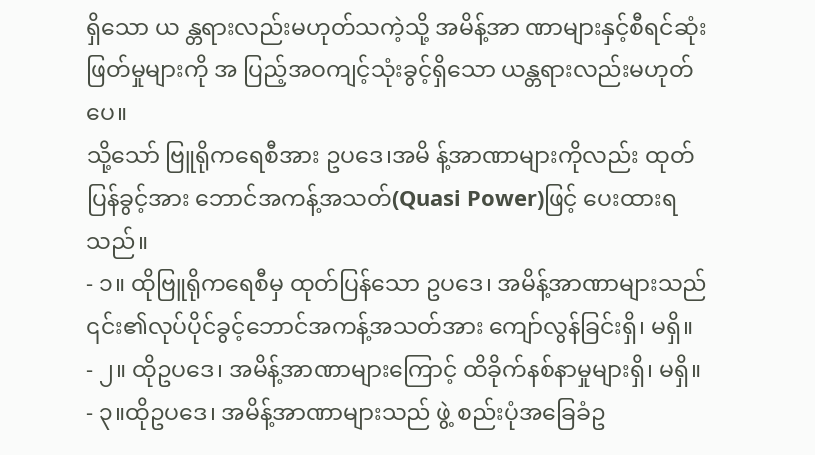ရှိသော ယ န္တရားလည်းမဟုတ်သကဲ့သို့ အမိန့်အာ ဏာများနှင့်စီရင်ဆုံးဖြတ်မှုများကို အ ပြည့်အဝကျင့်သုံးခွင့်ရှိသော ယန္တရားလည်းမဟုတ်ပေ။
သို့သော် ဗြူရိုကရေစီအား ဥပဒေ၊အမိ န့်အာဏာများကိုလည်း ထုတ်ပြန်ခွင့်အား ဘောင်အကန့်အသတ်(Quasi Power)ဖြင့် ပေးထားရသည်။
- ၁။ ထိုဗြူရိုကရေစီမှ ထုတ်ပြန်သော ဥပဒေ၊ အမိန့်အာဏာများသည် ၎င်း၏လုပ်ပိုင်ခွင့်ဘောင်အကန့်အသတ်အား ကျော်လွန်ခြင်းရှိ၊ မရှိ။
- ၂။ ထိုဥပဒေ၊ အမိန့်အာဏာများကြောင့် ထိခိုက်နစ်နာမှုများရှိ၊ မရှိ။
- ၃။ထိုဥပဒေ၊ အမိန့်အာဏာများသည် ဖွဲ့ စည်းပုံအခြေခံဥ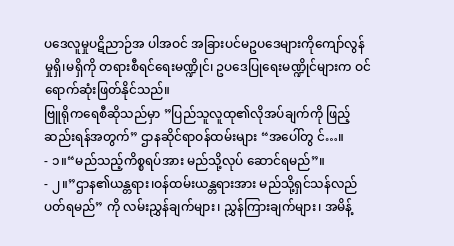ပဒေလူမှုပဋိညာဉ်အ ပါအဝင် အခြားပင်မဥပဒေများကိုကျော်လွန်မှုရှိ၊မရှိကို တရားစီရင်ရေးမဏ္ဍိုင်၊ ဥပဒေပြုရေးမဏ္ဍိုင်များက ဝင်ရောက်ဆုံးဖြတ်နိုင်သည်။
ဗြူရိုကရေစီဆိုသည်မှာ ”ပြည်သူလူထု၏လိုအပ်ချက်ကို ဖြည့်ဆည်းရန်အတွက်” ဌာနဆိုင်ရာဝန်ထမ်းများ “အပေါ်တွ င်…။
- ၁။“မည်သည့်ကိစ္စရပ်အား မည်သို့လုပ် ဆောင်ရမည်”။
- ၂။”ဌာန၏ယန္တရား၊ဝန်ထမ်းယန္တရားအား မည်သို့ရှင်သန်လည်ပတ်ရမည်” ကို လမ်းညွှန်ချက်များ၊ ညွှန်ကြားချက်များ၊ အမိန့်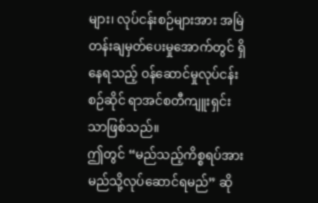များ၊ လုပ်ငန်းစဉ်များအား အမြဲတန်းချမှတ်ပေးမှုအောက်တွင် ရှိနေရသည့် ဝန်ဆောင်မှုလုပ်ငန်းစဉ်ဆိုင် ရာအင်စတီကျူးရှင်းသာဖြစ်သည်။
ဤတွင် “မည်သည့်ကိစ္စရပ်အား မည်သို့လုပ်ဆောင်ရမည်” ဆို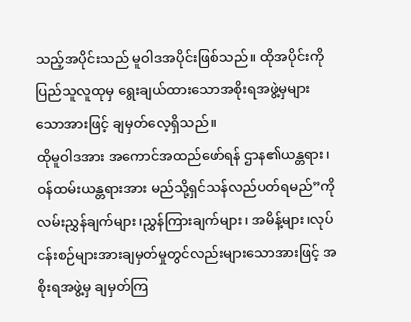သည့်အပိုင်းသည် မူဝါဒအပိုင်းဖြစ်သည်။ ထိုအပိုင်းကို ပြည်သူလူထုမှ ရွေးချယ်ထားသောအစိုးရအဖွဲ့မှများသောအားဖြင့် ချမှတ်လေ့ရှိသည်။
ထိုမူဝါဒအား အကောင်အထည်ဖော်ရန် ဌာန၏ယန္တရား၊ ဝန်ထမ်းယန္တရားအား မည်သို့ရှင်သန်လည်ပတ်ရမည်”ကို လမ်းညွှန်ချက်များ၊ညွှန်ကြားချက်များ၊ အမိန့်များ၊လုပ်ငန်းစဉ်များအားချမှတ်မှုတွင်လည်းများသောအားဖြင့် အစိုးရအဖွဲ့မှ ချမှတ်ကြ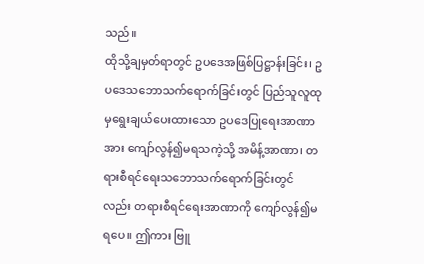သည်။
ထိုသို့ချမှတ်ရာတွင် ဥပဒေအဖြစ်ပြဋ္ဌာန်းခြင်း၊ ဥပဒေသဘောသက်ရောက်ခြင်းတွင် ပြည်သူလူထုမှရွေးချယ်ပေးထားသော ဥပဒေပြုရေးအာဏာအား ကျော်လွန်၍မရသကဲ့သို့ အမိန့်အာဏာ၊ တရားစီရင်ရေးသဘောသက်ရောက်ခြင်းတွင်လည်း တရားစီရင်ရေးအာဏာကို ကျော်လွန်၍မရပေ။ ဤကား ဗြူ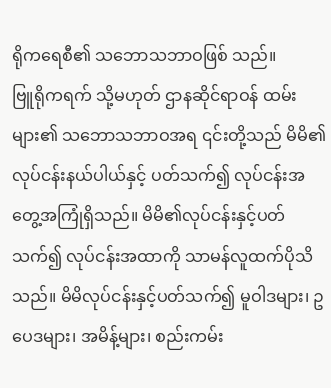ရိုကရေစီ၏ သဘောသဘာဝဖြစ် သည်။
ဗြူရိုကရက် သို့မဟုတ် ဌာနဆိုင်ရာဝန် ထမ်းများ၏ သဘောသဘာဝအရ ၎င်းတို့သည် မိမိ၏လုပ်ငန်းနယ်ပါယ်နှင့် ပတ်သက်၍ လုပ်ငန်းအတွေ့အကြုံရှိသည်။ မိမိ၏လုပ်ငန်းနှင့်ပတ်သက်၍ လုပ်ငန်းအထာကို သာမန်လူထက်ပိုသိသည်။ မိမိလုပ်ငန်းနှင့်ပတ်သက်၍ မူဝါဒများ၊ ဥပေဒများ၊ အမိန့်များ၊ စည်းကမ်း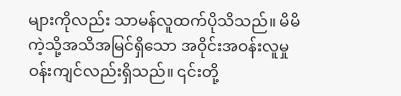များကိုလည်း သာမန်လူထက်ပိုသိသည်။ မိမိကဲ့သို့အသိအမြင်ရှိသော အဝိုင်းအဝန်းလူမှုဝန်းကျင်လည်းရှိသည်။ ၎င်းတို့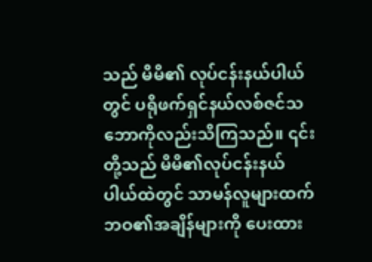သည် မိမိ၏ လုပ်ငန်းနယ်ပါယ်တွင် ပရိုဖက်ရှင်နယ်လစ်ဇင်သဘောကိုလည်းသိကြသည်။ ၎င်းတို့သည် မိမိ၏လုပ်ငန်းနယ်ပါယ်ထဲတွင် သာမန်လူများထက် ဘဝ၏အချိန်များကို ပေးထား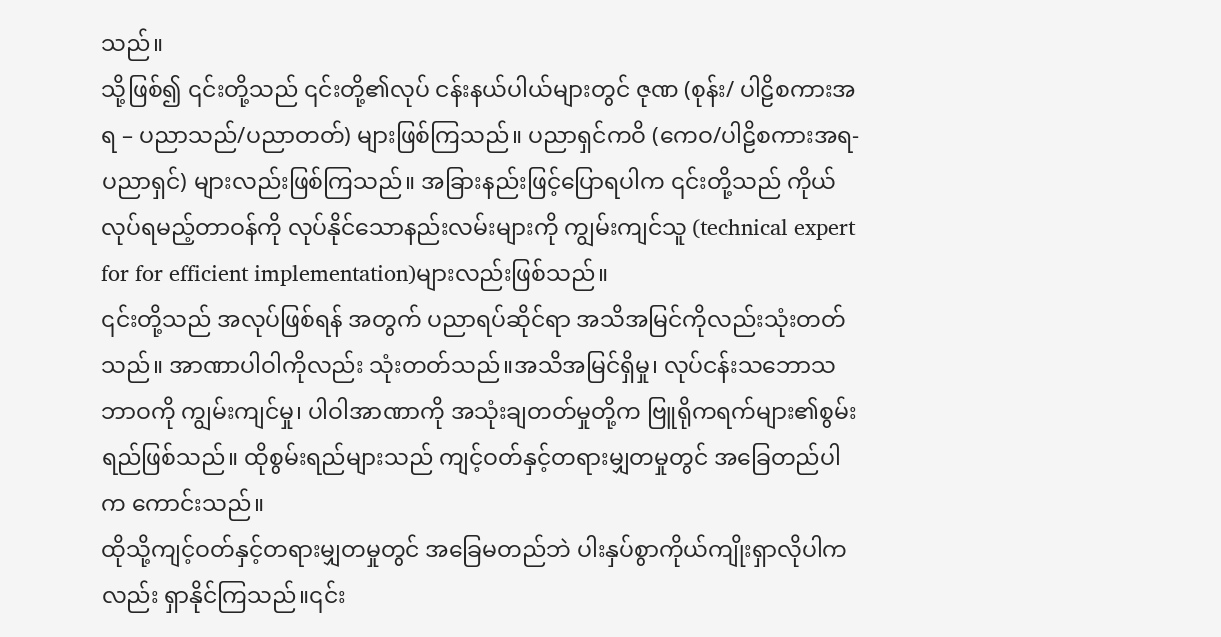သည်။
သို့ဖြစ်၍ ၎င်းတို့သည် ၎င်းတို့၏လုပ် ငန်းနယ်ပါယ်များတွင် ဇုဏ (စုန်း/ ပါဠိစကားအရ – ပညာသည်/ပညာတတ်) များဖြစ်ကြသည်။ ပညာရှင်ကဝိ (ကေဝ/ပါဠိစကားအရ- ပညာရှင်) များလည်းဖြစ်ကြသည်။ အခြားနည်းဖြင့်ပြောရပါက ၎င်းတို့သည် ကိုယ်လုပ်ရမည့်တာဝန်ကို လုပ်နိုင်သောနည်းလမ်းများကို ကျွမ်းကျင်သူ (technical expert for for efficient implementation)များလည်းဖြစ်သည်။
၎င်းတို့သည် အလုပ်ဖြစ်ရန် အတွက် ပညာရပ်ဆိုင်ရာ အသိအမြင်ကိုလည်းသုံးတတ်သည်။ အာဏာပါဝါကိုလည်း သုံးတတ်သည်။အသိအမြင်ရှိမှု၊ လုပ်ငန်းသဘောသဘာဝကို ကျွမ်းကျင်မှု၊ ပါဝါအာဏာကို အသုံးချတတ်မှုတို့က ဗြူရိုကရက်များ၏စွမ်းရည်ဖြစ်သည်။ ထိုစွမ်းရည်များသည် ကျင့်ဝတ်နှင့်တရားမျှတမှုတွင် အခြေတည်ပါက ကောင်းသည်။
ထိုသို့ကျင့်ဝတ်နှင့်တရားမျှတမှုတွင် အခြေမတည်ဘဲ ပါးနှပ်စွာကိုယ်ကျိုးရှာလိုပါကလည်း ရှာနိုင်ကြသည်။၎င်း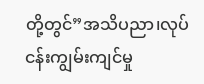တို့တွင်”အသိပညာ၊လုပ်ငန်းကျွမ်းကျင်မှု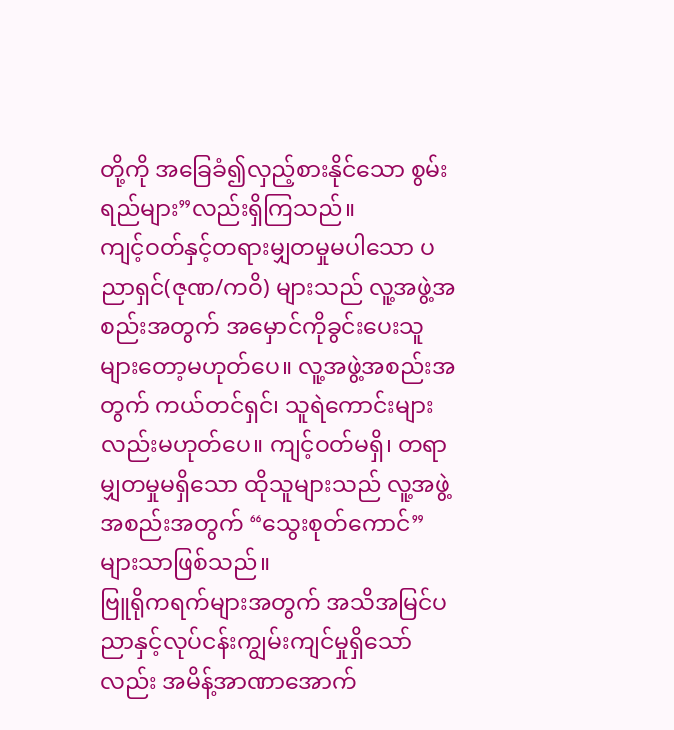တို့ကို အခြေခံ၍လှည့်စားနိုင်သော စွမ်းရည်များ”လည်းရှိကြသည်။
ကျင့်ဝတ်နှင့်တရားမျှတမှုမပါသော ပညာရှင်(ဇုဏ/ကဝိ) များသည် လူ့အဖွဲ့အစည်းအတွက် အမှောင်ကိုခွင်းပေးသူများတော့မဟုတ်ပေ။ လူ့အဖွဲ့အစည်းအတွက် ကယ်တင်ရှင်၊ သူရဲကောင်းများလည်းမဟုတ်ပေ။ ကျင့်ဝတ်မရှိ၊ တရာမျှတမှုမရှိသော ထိုသူများသည် လူ့အဖွဲ့အစည်းအတွက် “သွေးစုတ်ကောင်” များသာဖြစ်သည်။
ဗြူရိုကရက်များအတွက် အသိအမြင်ပညာနှင့်လုပ်ငန်းကျွမ်းကျင်မှုရှိသော်လည်း အမိန့်အာဏာအောက်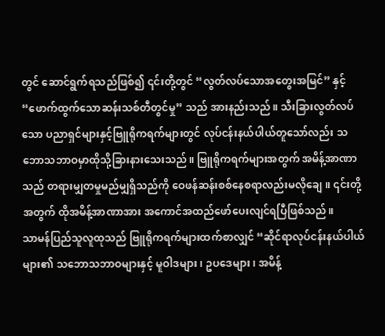တွင် ဆောင်ရွက်ရသည်ဖြစ်၍ ၎င်းတို့တွင် “လွတ်လပ်သောအတွေးအမြင်” နှင့် “ဖောက်ထွက်သောဆန်းသစ်တီတွင်မှု” သည် အားနည်းသည်။ သီးခြားလွတ်လပ်သော ပညာရှင်များနှင့်ဗြူရိုကရက်များတွင် လုပ်ငန်းနယ်ပါယ်တူသော်လည်း သဘောသဘာဝမှာထိုသို့ခြားနားသေးသည်။ ဗြူရိုကရက်များအတွက် အမိန့်အာဏာသည် တရားမျှတမှုမည်မျှရှိသည်ကို ဝေဖန်ဆန်းစစ်နေစရာလည်းမလိုချေ။ ၎င်းတို့အတွက် ထိုအမိန့်အာဏာအား အကောင်အထည်ဖော်ပေးလျင်ရပြီဖြစ်သည်။
သာမန်ပြည်သူလူထုသည် ဗြူရိုကရက်များထက်စာလျှင် “ဆိုင်ရာလုပ်ငန်းနယ်ပါယ်များ၏ သဘောသဘာဝများနှင့် မူဝါဒများ၊ ဥပဒေများ၊ အမိန့်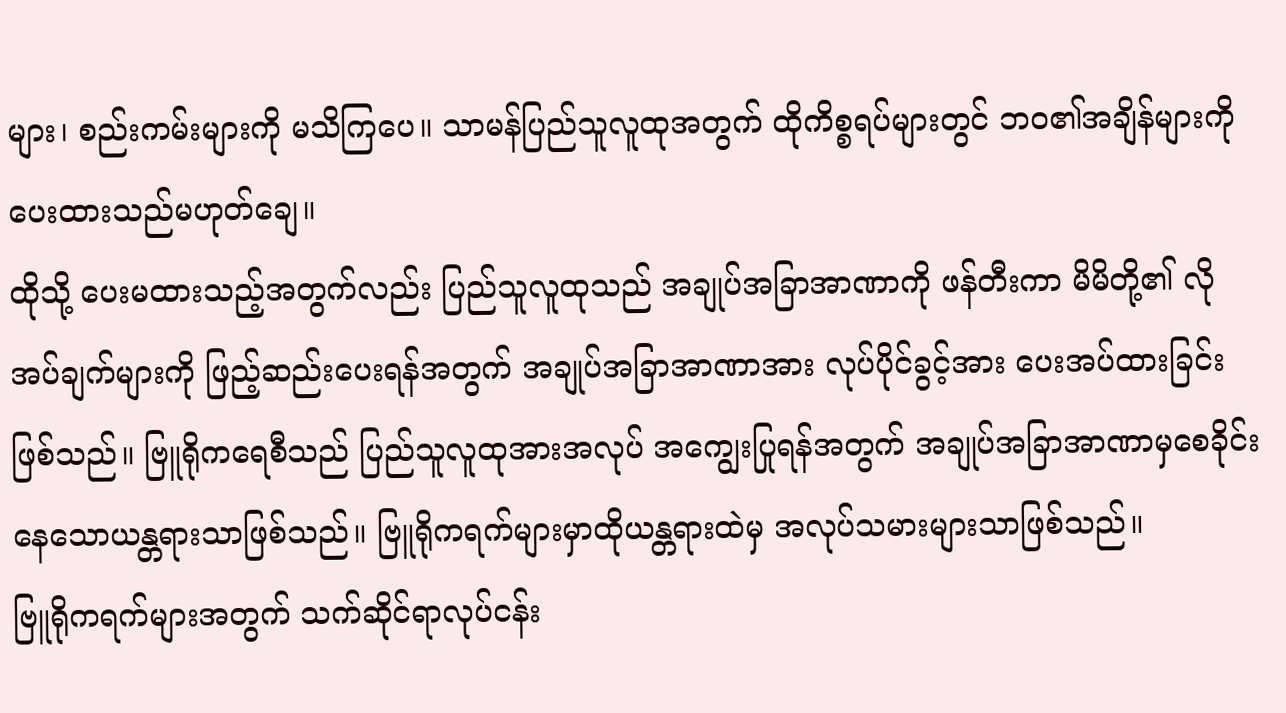များ၊ စည်းကမ်းများကို မသိကြပေ။ သာမန်ပြည်သူလူထုအတွက် ထိုကိစ္စရပ်များတွင် ဘဝ၏အချိန်များကို ပေးထားသည်မဟုတ်ချေ။
ထိုသို့ ပေးမထားသည့်အတွက်လည်း ပြည်သူလူထုသည် အချုပ်အခြာအာဏာကို ဖန်တီးကာ မိမိတို့၏ လိုအပ်ချက်များကို ဖြည့်ဆည်းပေးရန်အတွက် အချုပ်အခြာအာဏာအား လုပ်ပိုင်ခွင့်အား ပေးအပ်ထားခြင်းဖြစ်သည်။ ဗြူရိုကရေစီသည် ပြည်သူလူထုအားအလုပ် အကျွေးပြုရန်အတွက် အချုပ်အခြာအာဏာမှစေခိုင်းနေသောယန္တရားသာဖြစ်သည်။ ဗြူရိုကရက်များမှာထိုယန္တရားထဲမှ အလုပ်သမားများသာဖြစ်သည်။
ဗြူရိုကရက်များအတွက် သက်ဆိုင်ရာလုပ်ငန်း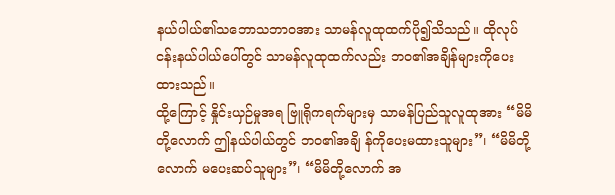နယ်ပါယ်၏သဘောသဘာဝအား သာမန်လူထုထက်ပို၍သိသည်။ ထိုလုပ်ငန်းနယ်ပါယ်ပေါ်တွင် သာမန်လူထုထက်လည်း ဘဝ၏အချိန်များကိုပေးထားသည်။
ထို့ကြောင့် နှိုင်းယှဉ်မှုအရ ဗြူရိုကရက်များမှ သာမန်ပြည်သူလူထုအား “မိမိတို့လောက် ဤနယ်ပါယ်တွင် ဘဝ၏အချိ န်ကိုပေးမထားသူများ”၊ “မိမိတို့လောက် မပေးဆပ်သူများ”၊ “မိမိတို့လောက် အ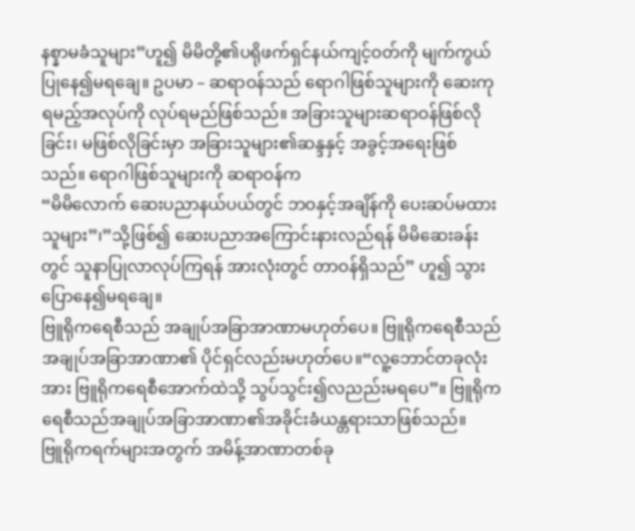နစ္နာမခံသူများ”ဟူ၍ မိမိတို့၏ပရိုဖက်ရှင်နယ်ကျင့်ဝတ်ကို မျက်ကွယ်ပြုနေ၍မရချေ။ ဥပမာ – ဆရာဝန်သည် ရောဂါဖြစ်သူများကို ဆေးကုရမည့်အလုပ်ကို လုပ်ရမည်ဖြစ်သည်။ အခြားသူများဆရာဝန်ဖြစ်လိုခြင်း၊ မဖြစ်လိုခြင်းမှာ အခြားသူများ၏ဆန္ဒနှင့် အခွင့်အရေးဖြစ်သည်။ ရောဂါဖြစ်သူများကို ဆရာဝန်က
“မိမိလောက် ဆေးပညာနယ်ပယ်တွင် ဘဝနှင့်အချိန်ကို ပေးဆပ်မထားသူများ”၊”သို့ဖြစ်၍ ဆေးပညာအကြောင်းနားလည်ရန် မိမိဆေးခန်းတွင် သူနာပြုလာလုပ်ကြရန် အားလုံးတွင် တာဝန်ရှိသည်” ဟူ၍ သွားပြောနေ၍မရချေ။
ဗြူရိုကရေစီသည် အချုပ်အခြာအာဏာမဟုတ်ပေ။ ဗြူရိုကရေစီသည်အချုပ်အခြာအာဏာ၏ ပိုင်ရှင်လည်းမဟုတ်ပေ။“လူ့ဘောင်တခုလုံးအား ဗြူရိုကရေစီအောက်ထဲသို့ သွပ်သွင်း၍လညည်းမရပေ”။ ဗြူရိုကရေစီသည်အချုပ်အခြာအာဏာ၏အခိုင်းခံယန္တရားသာဖြစ်သည်။
ဗြူရိုကရက်များအတွက် အမိန့်အာဏာတစ်ခု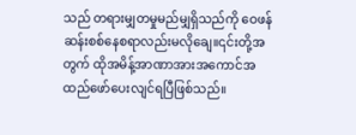သည် တရားမျှတမှုမည်မျှရှိသည်ကို ဝေဖန်ဆန်းစစ်နေစရာလည်းမလိုချေ။၎င်းတို့အတွက် ထိုအမိန့်အာဏာအားအကောင်အထည်ဖော်ပေးလျင်ရပြီဖြစ်သည်။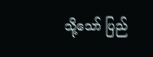သို့သော် ပြည်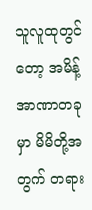သူလူထုတွင်တော့ အမိန့်အာဏာတခုမှာ မိမိတို့အတွက် တရား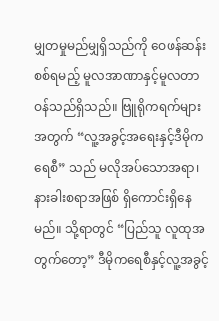မျှတမှုမည်မျှရှိသည်ကို ဝေဖန်ဆန်းစစ်ရမည့် မူလအာဏာနှင့်မူလတာဝန်သည်ရှိသည်။ ဗြူရိုကရက်များအတွက် “လူ့အခွင့်အရေးနှင့်ဒီမိုကရေစီ” သည် မလိုအပ်သောအရာ၊ နားခါးစရာအဖြစ် ရှိကောင်းရှိနေမည်။ သို့ရာတွင် “ပြည်သူ လူထုအတွက်တော့” ဒီမိုကရေစီနှင့်လူ့အခွင့်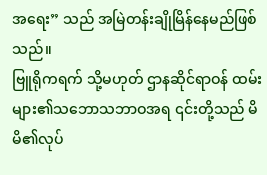အရေး” သည် အမြဲတန်းချိုမြိန်နေမည်ဖြစ်သည်။
ဗြူရိုကရက် သို့မဟုတ် ဌာနဆိုင်ရာဝန် ထမ်းများ၏သဘောသဘာဝအရ ၎င်းတို့သည် မိမိ၏လုပ်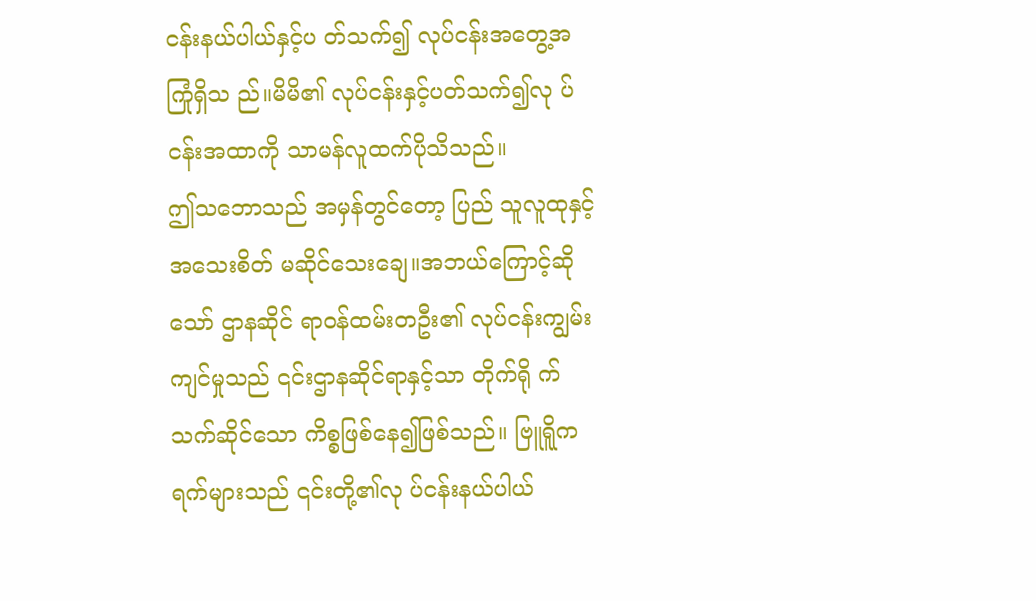ငန်းနယ်ပါယ်နှင့်ပ တ်သက်၍ လုပ်ငန်းအတွေ့အကြုံရှိသ ည်။မိမိ၏ လုပ်ငန်းနှင့်ပတ်သက်၍လု ပ်ငန်းအထာကို သာမန်လူထက်ပိုသိသည်။
ဤသဘောသည် အမှန်တွင်တော့ ပြည် သူလူထုနှင့်အသေးစိတ် မဆိုင်သေးချေ။အဘယ်ကြောင့်ဆိုသော် ဌာနဆိုင် ရာဝန်ထမ်းတဦး၏ လုပ်ငန်းကျွမ်းကျင်မှုသည် ၎င်းဌာနဆိုင်ရာနှင့်သာ တိုက်ရို က်သက်ဆိုင်သော ကိစ္စဖြစ်နေ၍ဖြစ်သည်။ ဗြူရိူကရက်များသည် ၎င်းတို့၏လု ပ်ငန်းနယ်ပါယ်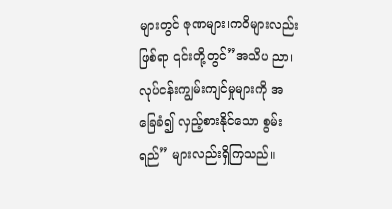များတွင် ဇုဏများ၊ကဝိများလည်းဖြစ်ရာ ၎င်းတို့တွင်”အသိပ ညာ၊လုပ်ငန်းကျွမ်းကျင်မှုများကို အ ခြေခံ၍ လှည့်စားနိုင်သော စွမ်းရည်” များလည်းရှိကြသည်။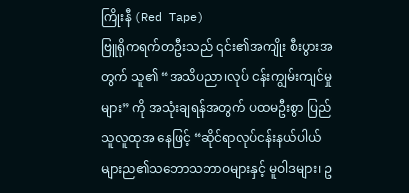ကြိုးနီ (Red Tape)
ဗြူရိုကရက်တဦးသည် ၎င်း၏အကျိုး စီးပွားအတွက် သူ၏ “အသိပညာ၊လုပ် ငန်းကျွမ်းကျင်မှုများ” ကို အသုံးချရန်အတွက် ပထမဦးစွာ ပြည်သူလူထုအ နေဖြင့် “ဆိုင်ရာလုပ်ငန်းနယ်ပါယ်များည၏သဘောသဘာဝများနှင့် မူဝါဒများ၊ ဥ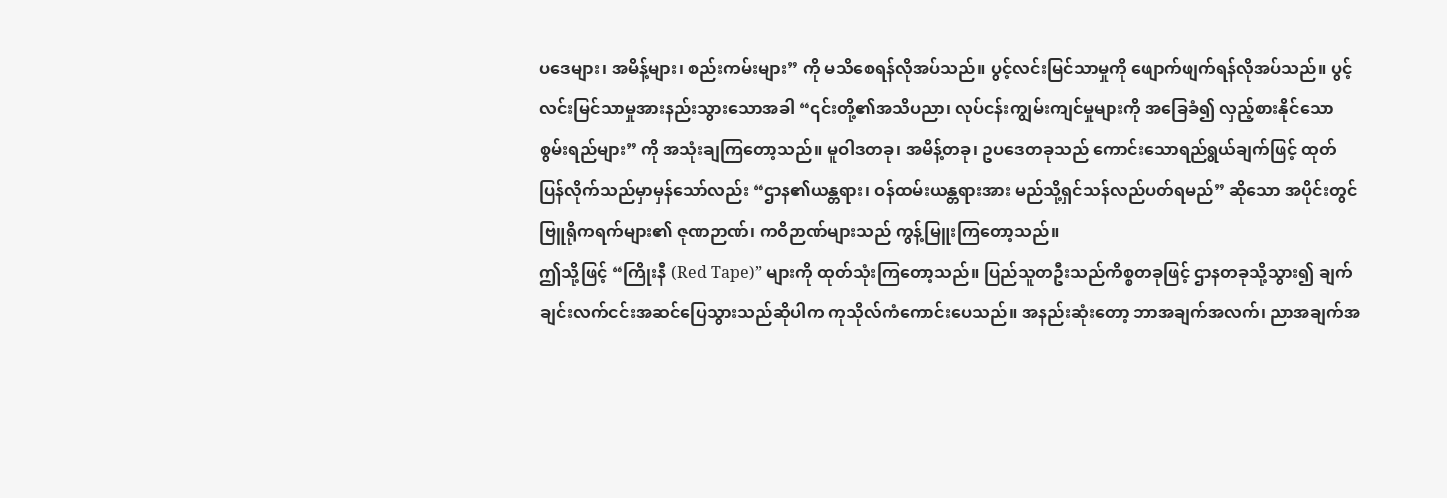ပဒေများ၊ အမိန့်များ၊ စည်းကမ်းများ” ကို မသိစေရန်လိုအပ်သည်။ ပွင့်လင်းမြင်သာမှုကို ဖျောက်ဖျက်ရန်လိုအပ်သည်။ ပွင့်လင်းမြင်သာမှုအားနည်းသွားသောအခါ “၎င်းတို့၏အသိပညာ၊ လုပ်ငန်းကျွမ်းကျင်မှုများကို အခြေခံ၍ လှည့်စားနိုင်သောစွမ်းရည်များ” ကို အသုံးချကြတော့သည်။ မူဝါဒတခု၊ အမိန့်တခု၊ ဥပဒေတခုသည် ကောင်းသောရည်ရွယ်ချက်ဖြင့် ထုတ်ပြန်လိုက်သည်မှာမှန်သော်လည်း “ဌာန၏ယန္တရား၊ ဝန်ထမ်းယန္တရားအား မည်သို့ရှင်သန်လည်ပတ်ရမည်” ဆိုသော အပိုင်းတွင် ဗြူရိုကရက်များ၏ ဇုဏဉာဏ်၊ ကဝိဉာဏ်များသည် ကွန့်မြူးကြတော့သည်။
ဤသို့ဖြင့် “ကြိုးနီ (Red Tape)” များကို ထုတ်သုံးကြတော့သည်။ ပြည်သူတဦးသည်ကိစ္စတခုဖြင့် ဌာနတခုသို့သွား၍ ချက်ချင်းလက်ငင်းအဆင်ပြေသွားသည်ဆိုပါက ကုသိုလ်ကံကောင်းပေသည်။ အနည်းဆုံးတော့ ဘာအချက်အလက်၊ ညာအချက်အ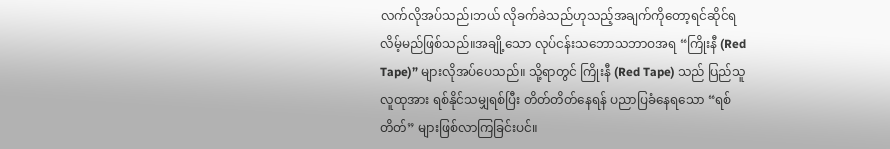လက်လိုအပ်သည်၊ဘယ် လိုခက်ခဲသည်ဟုသည့်အချက်ကိုတော့ရင်ဆိုင်ရလိမ့်မည်ဖြစ်သည်။အချို့သော လုပ်ငန်းသဘောသဘာဝအရ “ကြိုးနီ (Red Tape)” များလိုအပ်ပေသည်။ သို့ရာတွင် ကြိုးနီ (Red Tape) သည် ပြည်သူလူထုအား ရစ်နိုင်သမျှရစ်ပြီး တိတ်တိတ်နေရန် ပညာပြခံနေရသော “ရစ်တိတ်” များဖြစ်လာကြခြင်းပင်။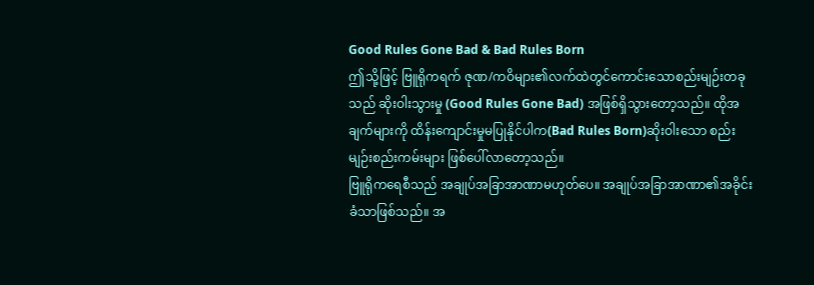Good Rules Gone Bad & Bad Rules Born
ဤသို့ဖြင့် ဗြူရိုကရက် ဇုဏ/ကဝိများ၏လက်ထဲတွင်ကောင်းသောစည်းမျဉ်းတခုသည် ဆိုးဝါးသွားမှု (Good Rules Gone Bad) အဖြစ်ရှိသွားတော့သည်။ ထိုအချက်များကို ထိန်းကျောင်းမှုမပြုနိုင်ပါက(Bad Rules Born)ဆိုးဝါးသော စည်းမျဉ်းစည်းကမ်းများ ဖြစ်ပေါ်လာတော့သည်။
ဗြူရိုကရေစီသည် အချုပ်အခြာအာဏာမဟုတ်ပေ။ အချုပ်အခြာအာဏာ၏အခိုင်းခံသာဖြစ်သည်။ အ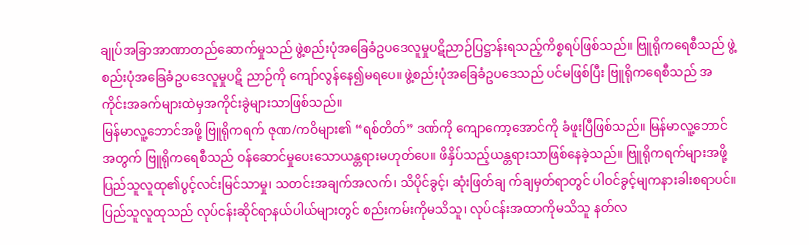ချုပ်အခြာအာဏာတည်ဆောက်မှုသည် ဖွဲ့စည်းပုံအခြေခံဥပဒေလူမှုပဋိညာဉ်ပြဋ္ဌာန်းရသည့်ကိစ္စရပ်ဖြစ်သည်။ ဗြူရိုကရေစီသည် ဖွဲ့စည်းပုံအခြေခံဥပဒေလူမှုပဋိ ညာဉ်ကို ကျော်လွန်နေ၍မရပေ။ ဖွဲ့စည်းပုံအခြေခံဥပဒေသည် ပင်မဖြစ်ပြီး ဗြူရိုကရေစီသည် အကိုင်းအခက်များထဲမှအကိုင်းခွဲများသာဖြစ်သည်။
မြန်မာလူ့ဘောင်အဖို့ ဗြူရိုကရက် ဇုဏ/ကဝိများ၏ “ရစ်တိတ်” ဒဏ်ကို ကျောကော့အောင်ကို ခံဖူးပြီဖြစ်သည်။ မြန်မာလူ့ဘောင်အတွက် ဗြူရိုကရေစီသည် ဝန်ဆောင်မှုပေးသောယန္တရားမဟုတ်ပေ။ ဖိနှိပ်သည့်ယန္တရားသာဖြစ်နေခဲ့သည်။ ဗြူရိုကရက်များအဖို့ ပြည်သူလူထု၏ပွင့်လင်းမြင်သာမှု၊ သတင်းအချက်အလက်၊ သိပိုင်ခွင့်၊ ဆုံးဖြတ်ချ က်ချမှတ်ရာတွင် ပါဝင်ခွင့်မျကနားခါးစရာပင်။
ပြည်သူလူထုသည် လုပ်ငန်းဆိုင်ရာနယ်ပါယ်များတွင် စည်းကမ်းကိုမသိသူ၊ လုပ်ငန်းအထာကိုမသိသူ နတ်လ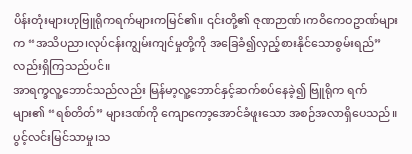ပိန်းတုံးများဟုဗြူရိုကရက်များကမြင်၏။ ၎င်းတို့၏ ဇုဏဉာဏ်၊ကဝိကေဝဥာဏ်များက “အသိပညာ၊လုပ်ငန်းကျွမ်းကျင်မှုတို့ကို အခြေခံ၍လှည့်စားနိုင်သောစွမ်းရည်”လည်းရှိကြသည်ပင်။
အာရက္ခလူ့ဘောင်သည်လည်း မြန်မာ့လူ့ဘောင်နှင့်ဆက်စပ်နေခဲ့၍ ဗြူရိုက ရက်များ၏ “ရစ်တိတ်” များဒဏ်ကို ကျောကော့အောင်ခံဖူးသော အစဉ်အလာရှိပေသည်။ပွင့်လင်းမြင်သာမှု၊သ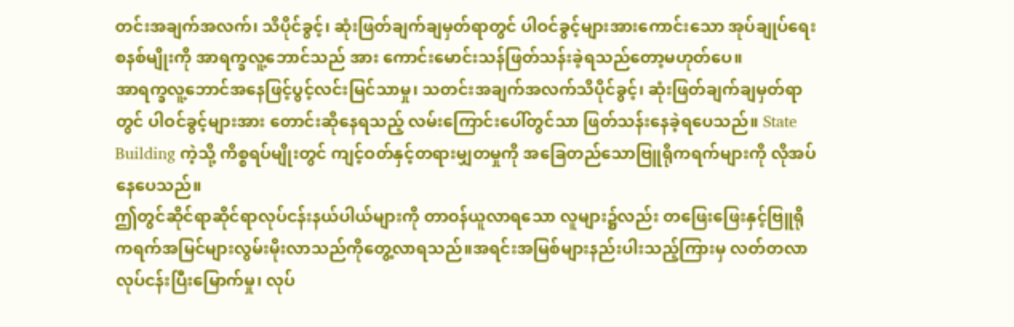တင်းအချက်အလက်၊ သိပိုင်ခွင့်၊ ဆုံးဖြတ်ချက်ချမှတ်ရာတွင် ပါဝင်ခွင့်များအားကောင်းသော အုပ်ချုပ်ရေးစနစ်မျိုးကို အာရက္ခလူ့ဘောင်သည် အား ကောင်းမောင်းသန်ဖြတ်သန်းခဲ့ရသည်တော့မဟုတ်ပေ။
အာရက္ခလူ့ဘောင်အနေဖြင့်ပွင့်လင်းမြင်သာမှု၊ သတင်းအချက်အလက်သိပိုင်ခွင့်၊ ဆုံးဖြတ်ချက်ချမှတ်ရာတွင် ပါဝင်ခွင့်များအား တောင်းဆိုနေရသည့် လမ်းကြောင်းပေါ်တွင်သာ ဖြတ်သန်းနေခဲ့ရပေသည်။ State Building ကဲ့သို့ ကိစ္စရပ်မျိုးတွင် ကျင့်ဝတ်နှင့်တရားမျှတမှုကို အခြေတည်သောဗြူရိုကရက်များကို လိုအပ်နေပေသည်။
ဤတွင်ဆိုင်ရာဆိုင်ရာလုပ်ငန်းနယ်ပါယ်များကို တာဝန်ယူလာရသော လူများ၌လည်း တဖြေးဖြေးနှင့်ဗြူရိုကရက်အမြင်များလွမ်းမိုးလာသည်ကိုတွေ့လာရသည်။အရင်းအမြစ်များနည်းပါးသည့်ကြားမှ လတ်တလာ လုပ်ငန်းပြီးမြောက်မှု၊ လုပ်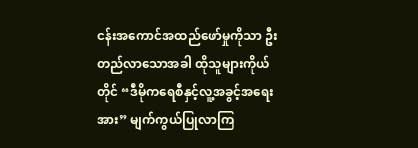ငန်းအကောင်အထည်ဖော်မှုကိုသာ ဦးတည်လာသောအခါ ထိုသူများကိုယ်တိုင် “ဒီမိုကရေစီနှင့်လူ့အခွင့်အရေးအား” မျက်ကွယ်ပြုလာကြ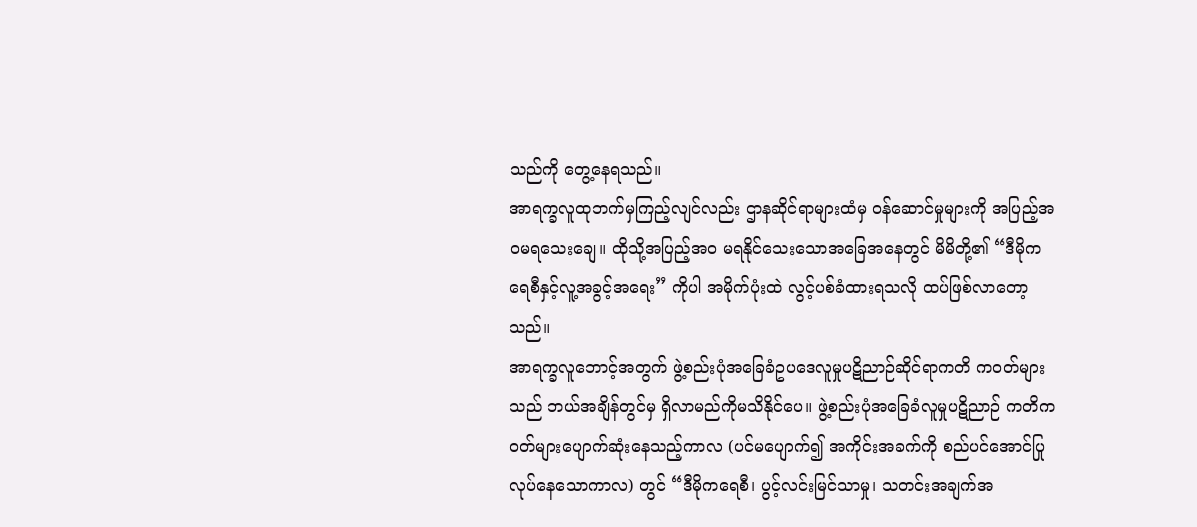သည်ကို တွေ့နေရသည်။
အာရက္ခလူထုဘက်မှကြည့်လျင်လည်း ဌာနဆိုင်ရာများထံမှ ဝန်ဆောင်မှုများကို အပြည့်အဝမရသေးချေ။ ထိုသို့အပြည့်အဝ မရနိုင်သေးသောအခြေအနေတွင် မိမိတို့၏ “ဒီမိုကရေစီနှင့်လူ့အခွင့်အရေး” ကိုပါ အမိုက်ပုံးထဲ လွင့်ပစ်ခံထားရသလို ထပ်ဖြစ်လာတော့သည်။
အာရက္ခလူဘောင့်အတွက် ဖွဲ့စည်းပုံအခြေခံဥပဒေလူမှုပဋိညာဉ်ဆိုင်ရာကတိ ကဝတ်များသည် ဘယ်အချိန်တွင်မှ ရှိလာမည်ကိုမသိနိုင်ပေ။ ဖွဲ့စည်းပုံအခြေခံလူမှုပဋိညာဉ် ကတိကဝတ်များပျောက်ဆုံးနေသည့်ကာလ (ပင်မပျောက်၍ အကိုင်းအခက်ကို စည်ပင်အောင်ပြု လုပ်နေသောကာလ) တွင် “ဒီမိုကရေစီ၊ ပွင့်လင်းမြင်သာမှု၊ သတင်းအချက်အ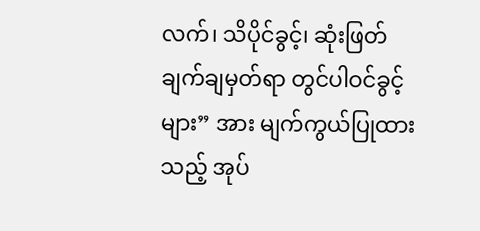လက်၊ သိပိုင်ခွင့်၊ ဆုံးဖြတ်ချက်ချမှတ်ရာ တွင်ပါဝင်ခွင့်များ” အား မျက်ကွယ်ပြုထားသည့် အုပ်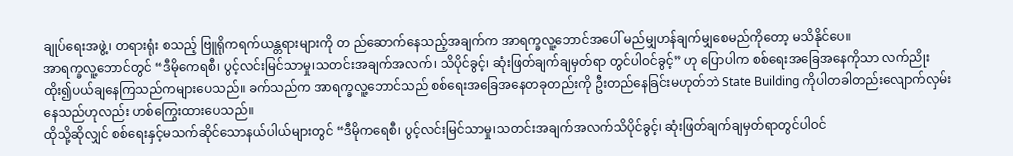ချုပ်ရေးအဖွဲ့၊ တရားရုံး စသည့် ဗြူရိုကရက်ယန္တရားများကို တ ည်ဆောက်နေသည့်အချက်က အာရက္ခလူ့ဘောင်အပေါ် မည်မျှဟန်ချက်မျှစေမည်ကိုတော့ မသိနိုင်ပေ။
အာရက္ခလူ့ဘောင်တွင် “ဒီမိုကေရစီ၊ ပွင့်လင်းမြင်သာမှု၊သတင်းအချက်အလက်၊ သိပိုင်ခွင့်၊ ဆုံးဖြတ်ချက်ချမှတ်ရာ တွင်ပါဝင်ခွင့်” ဟု ပြောပါက စစ်ရေးအခြေအနေကိုသာ လက်ညိုးထိုး၍ပယ်ချနေကြသည်ကများပေသည်။ ခက်သည်က အာရက္ခလူ့ဘောင်သည် စစ်ရေးအခြေအနေတခုတည်းကို ဦးတည်နေခြင်းမဟုတ်ဘဲ State Building ကိုပါတခါတည်းလျောက်လှမ်းနေသည်ဟုလည်း ဟစ်ကြွေးထားပေသည်။
ထိုသို့ဆိုလျှင် စစ်ရေးနှင့်မသက်ဆိုင်သောနယ်ပါယ်များတွင် “ဒီမိုကရေစီ၊ ပွင့်လင်းမြင်သာမှု၊သတင်းအချက်အလက်သိပိုင်ခွင့်၊ ဆုံးဖြတ်ချက်ချမှတ်ရာတွင်ပါဝင်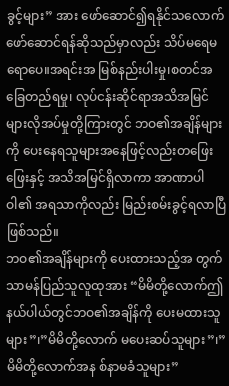ခွင့်များ” အား ဖော်ဆောင်၍ရနိုင်သလောက် ဖော်ဆောင်ရန်ဆိုသည်မှာလည်း သိပ်မရေမရောပေ။အရင်းအ မြစ်နည်းပါးမှု၊စတင်အခြေတည်ရမှု၊ လုပ်ငန်းဆိုင်ရာအသိအမြင်များလိုအပ်မှုတို့ကြားတွင် ဘဝ၏အချိန်များကို ပေးနေရသူများအနေဖြင့်လည်းတဖြေးဖြေးနှင့် အသိအမြင်ရှိလာကာ အာဏာပါဝါ၏ အရသာကိုလည်း မြည်းစမ်းခွင့်ရလာပြီဖြစ်သည်။
ဘဝ၏အချိန်များကို ပေးထားသည့်အ တွက်သာမန်ပြည်သူလူထုအား “မိမိတို့လောက်ဤနယ်ပါယ်တွင်ဘဝ၏အချိန်ကို ပေးမထားသူများ”၊”မိမိတို့လောက် မပေးဆပ်သူများ”၊”မိမိတို့လောက်အန စ်နာမခံသူများ”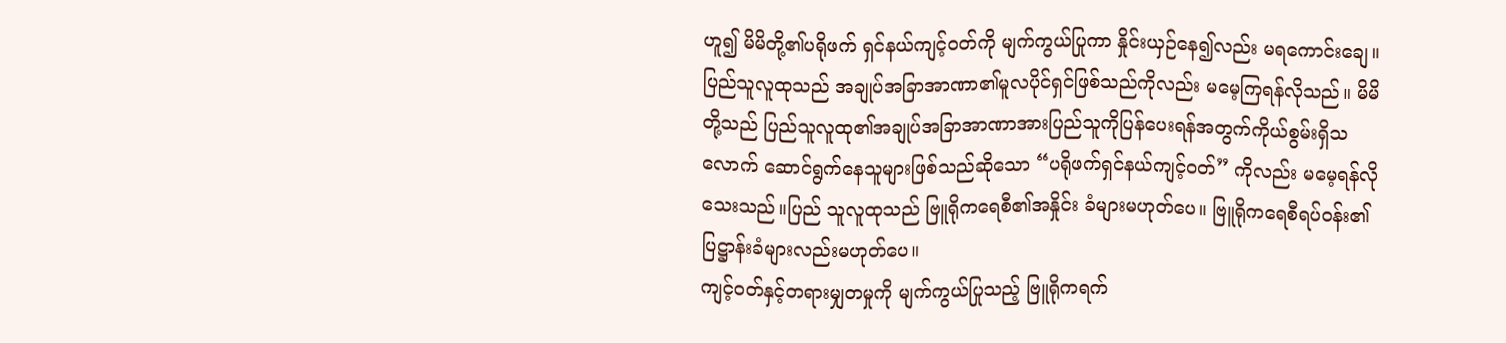ဟူ၍ မိမိတို့၏ပရိုဖက် ရှင်နယ်ကျင့်ဝတ်ကို မျက်ကွယ်ပြုကာ နှိုင်းယှဉ်နေ၍လည်း မရကောင်းချေ။
ပြည်သူလူထုသည် အချုပ်အခြာအာဏာ၏မူလပိုင်ရှင်ဖြစ်သည်ကိုလည်း မမေ့ကြရန်လိုသည်။ မိမိတို့သည် ပြည်သူလူထု၏အချုပ်အခြာအာဏာအားပြည်သူကိုပြန်ပေးရန်အတွက်ကိုယ်စွမ်းရှိသလောက် ဆောင်ရွက်နေသူများဖြစ်သည်ဆိုသော “ပရိုဖက်ရှင်နယ်ကျင့်ဝတ်” ကိုလည်း မမေ့ရန်လိုသေးသည်။ပြည် သူလူထုသည် ဗြူရိုကရေစီ၏အနှိုင်း ခံများမဟုတ်ပေ။ ဗြူရိုကရေစီရပ်ဝန်း၏ပြဋ္ဌာန်းခံများလည်းမဟုတ်ပေ။
ကျင့်ဝတ်နှင့်တရားမျှတမှုကို မျက်ကွယ်ပြုသည့် ဗြူရိုကရက်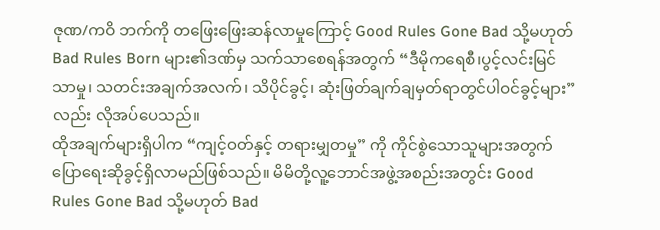ဇုဏ/ကဝိ ဘက်ကို တဖြေးဖြေးဆန်လာမှုကြောင့် Good Rules Gone Bad သို့မဟုတ် Bad Rules Born များ၏ဒဏ်မှ သက်သာစေရန်အတွက် “ဒီမိုကရေစီ၊ပွင့်လင်းမြင်သာမှု၊ သတင်းအချက်အလက်၊ သိပိုင်ခွင့်၊ ဆုံးဖြတ်ချက်ချမှတ်ရာတွင်ပါဝင်ခွင့်များ”လည်း လိုအပ်ပေသည်။
ထိုအချက်များရှိပါက “ကျင့်ဝတ်နှင့် တရားမျှတမှု” ကို ကိုင်စွဲသောသူများအတွက် ပြောရေးဆိုခွင့်ရှိလာမည်ဖြစ်သည်။ မိမိတို့လူ့ဘောင်အဖွဲ့အစည်းအတွင်း Good Rules Gone Bad သို့မဟုတ် Bad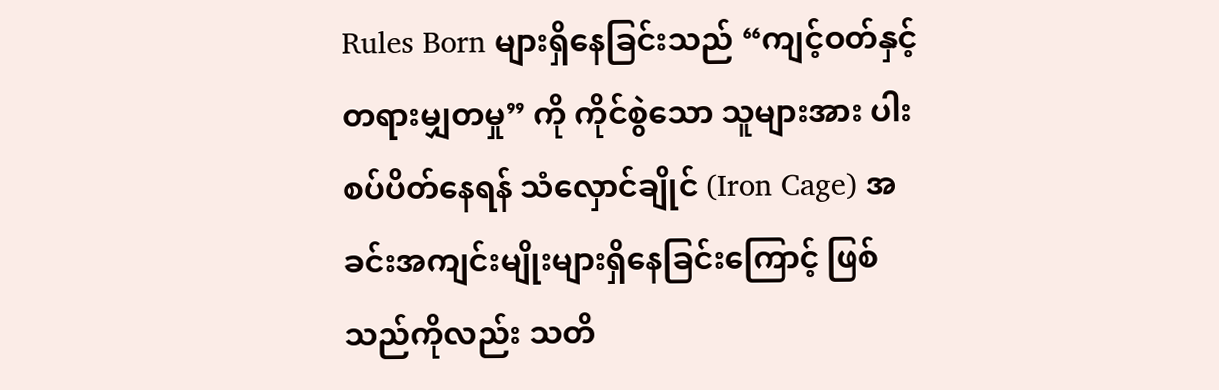Rules Born များရှိနေခြင်းသည် “ကျင့်ဝတ်နှင့်တရားမျှတမှု” ကို ကိုင်စွဲသော သူများအား ပါးစပ်ပိတ်နေရန် သံလှောင်ချိုင် (Iron Cage) အခင်းအကျင်းမျိုးများရှိနေခြင်းကြောင့် ဖြစ်သည်ကိုလည်း သတိ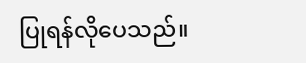ပြုရန်လိုပေသည်။